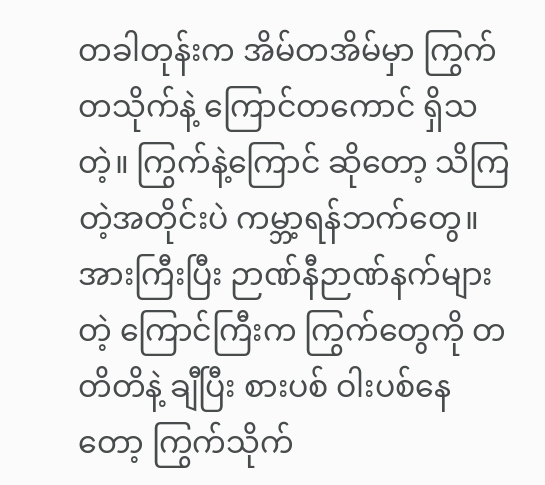တခါတုန်းက အိမ်တအိမ်မှာ ကြွက်တသိုက်နဲ့ ကြောင်တကောင် ရှိသတဲ့။ ကြွက်နဲ့ကြောင် ဆိုတော့ သိကြတဲ့အတိုင်းပဲ ကမ္ဘာ့ရန်ဘက်တွေ။
အားကြီးပြီး ဉာဏ်နီဉာဏ်နက်များတဲ့ ကြောင်ကြီးက ကြွက်တွေကို တတိတိနဲ့ ချီပြီး စားပစ် ဝါးပစ်နေတော့ ကြွက်သိုက်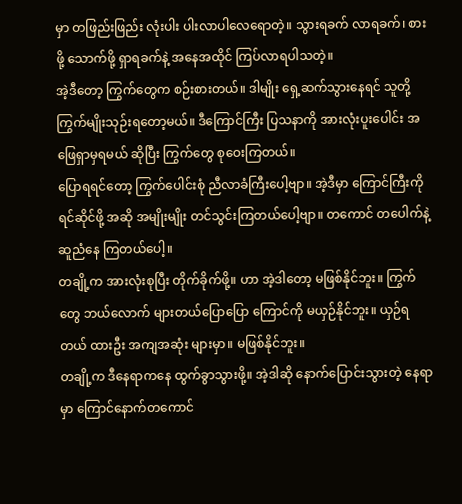မှာ တဖြည်းဖြည်း လုံးပါး ပါးလာပါလေရောတဲ့။ သွားရခက် လာရခက်၊ စားဖို့ သောက်ဖို့ ရှာရခက်နဲ့ အနေအထိုင် ကြပ်လာရပါသတဲ့။
အဲ့ဒီတော့ ကြွက်တွေက စဉ်းစားတယ်။ ဒါမျိုး ရှေ့ဆက်သွားနေရင် သူတို့ ကြွက်မျိုးသုဉ်းရတော့မယ်။ ဒီကြောင်ကြီး ပြသနာကို အားလုံးပူးပေါင်း အဖြေရှာမှရမယ် ဆိုပြီး ကြွက်တွေ စုဝေးကြတယ်။
ပြောရရင်တော့ ကြွက်ပေါင်းစုံ ညီလာခံကြီးပေါ့ဗျာ။ အဲ့ဒီမှာ ကြောင်ကြီးကို ရင်ဆိုင်ဖို့ အဆို အမျိုးမျိုး တင်သွင်းကြတယ်ပေါ့ဗျာ။ တကောင် တပေါက်နဲ့ ဆူညံနေ ကြတယ်ပေါ့။
တချို့က အားလုံးစုပြီး တိုက်ခိုက်ဖို့။ ဟာ အဲ့ဒါတော့ မဖြစ်နိုင်ဘူး။ ကြွက်တွေ ဘယ်လောက် များတယ်ပြောပြော ကြောင်ကို မယှဉ်နိုင်ဘူး။ ယှဉ်ရတယ် ထားဦး အကျအဆုံး များမှာ။ မဖြစ်နိုင်ဘူး။
တချို့က ဒီနေရာကနေ ထွက်ခွာသွားဖို့။ အဲ့ဒါဆို နောက်ပြောင်းသွားတဲ့ နေရာမှာ ကြောင်နောက်တကောင်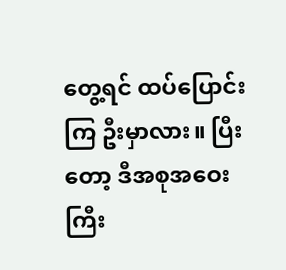တွေ့ရင် ထပ်ပြောင်းကြ ဦးမှာလား။ ပြီးတော့ ဒီအစုအဝေးကြီး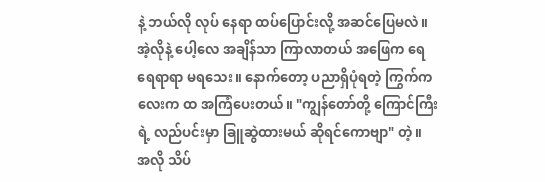နဲ့ ဘယ်လို လုပ် နေရာ ထပ်ပြောင်းလို့ အဆင်ပြေမလဲ။
အဲ့လိုနဲ့ ပေါ့လေ အချိန်သာ ကြာလာတယ် အဖြေက ရေရေရာရာ မရသေး။ နောက်တော့ ပညာရှိပုံရတဲ့ ကြွက်ကလေးက ထ အကြံပေးတယ်။ "ကျွန်တော်တို့ ကြောင်ကြီးရဲ့ လည်ပင်းမှာ ခြူဆွဲထားမယ် ဆိုရင်ကောဗျာ" တဲ့။
အလို သိပ်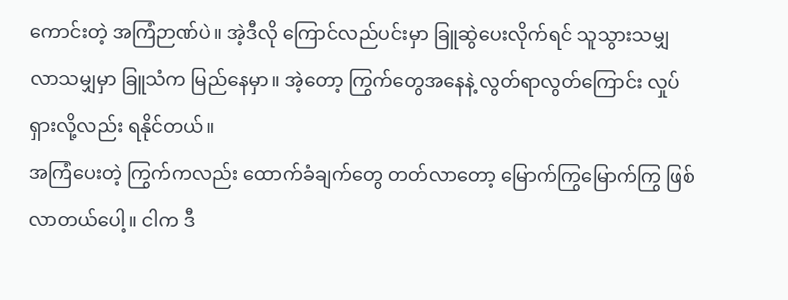ကောင်းတဲ့ အကြံဉာဏ်ပဲ။ အဲ့ဒီလို ကြောင်လည်ပင်းမှာ ခြူဆွဲပေးလိုက်ရင် သူသွားသမျှ လာသမျှမှာ ခြူသံက မြည်နေမှာ။ အဲ့တော့ ကြွက်တွေအနေနဲ့ လွတ်ရာလွတ်ကြောင်း လှုပ်ရှားလို့လည်း ရနိုင်တယ်။
အကြံပေးတဲ့ ကြွက်ကလည်း ထောက်ခံချက်တွေ တတ်လာတော့ မြောက်ကြွမြောက်ကြွ ဖြစ်လာတယ်ပေါ့။ ငါက ဒီ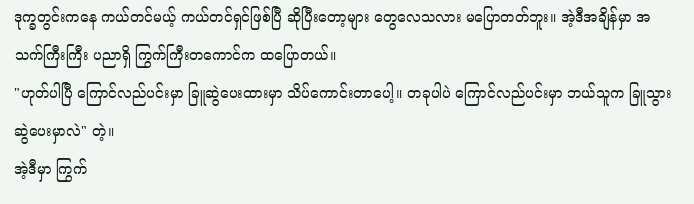ဒုက္ခတွင်းကနေ ကယ်တင်မယ့် ကယ်တင်ရှင်ဖြစ်ပြီ ဆိုပြီးတော့များ တွေလေသလား မပြောတတ်ဘူး။ အဲ့ဒီအချိန်မှာ အသက်ကြီးကြီး ပညာရှိ ကြွက်ကြီးတကောင်က ထပြောတယ်။
"ဟုတ်ပါပြီ ကြောင်လည်ပင်းမှာ ခြူဆွဲပေးထားမှာ သိပ်ကောင်းတာပေါ့။ တခုပါပဲ ကြောင်လည်ပင်းမှာ ဘယ်သူက ခြူသွားဆွဲပေးမှာလဲ" တဲ့။
အဲ့ဒီမှာ ကြွက်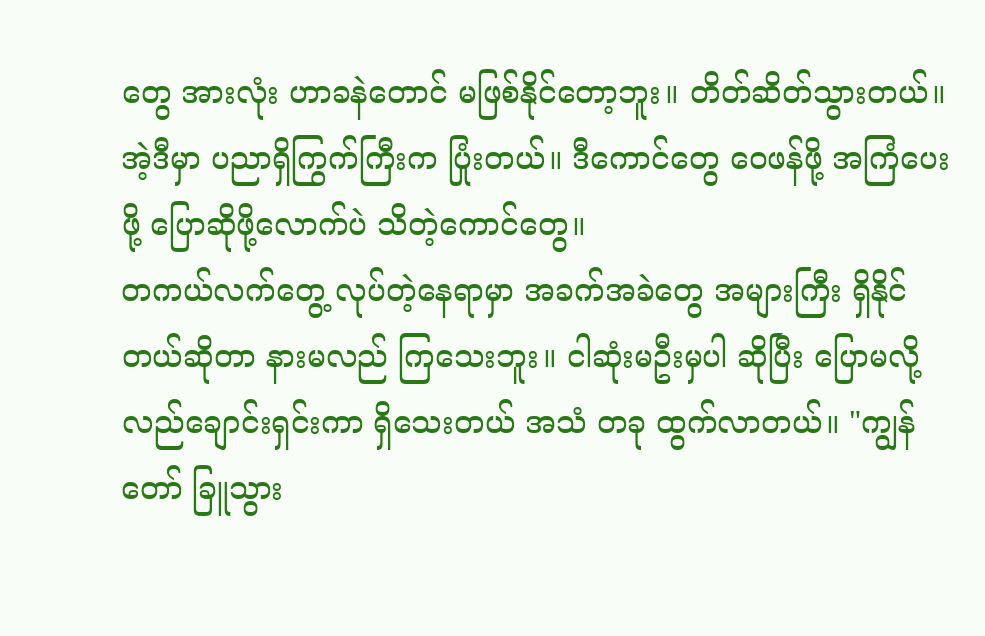တွေ အားလုံး ဟာခနဲတောင် မဖြစ်နိုင်တော့ဘူး။ တိတ်ဆိတ်သွားတယ်။ အဲ့ဒီမှာ ပညာရှိကြွက်ကြီးက ပြုံးတယ်။ ဒီကောင်တွေ ဝေဖန်ဖို့ အကြံပေးဖို့ ပြောဆိုဖို့လောက်ပဲ သိတဲ့ကောင်တွေ။
တကယ်လက်တွေ့ လုပ်တဲ့နေရာမှာ အခက်အခဲတွေ အများကြီး ရှိနိုင်တယ်ဆိုတာ နားမလည် ကြသေးဘူး။ ငါဆုံးမဦးမှပါ ဆိုပြီး ပြောမလို့ လည်ချောင်းရှင်းကာ ရှိသေးတယ် အသံ တခု ထွက်လာတယ်။ "ကျွန်တော် ခြူသွား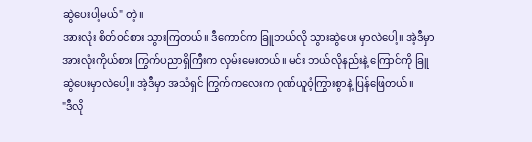ဆွဲပေးပါ့မယ်" တဲ့။
အားလုံး စိတ်ဝင်စား သွားကြတယ်။ ဒီကောင်က ခြူဘယ်လို သွားဆွဲပေး မှာလဲပေါ့။ အဲ့ဒီမှာ အားလုံးကိုယ်စား ကြွက်ပညာရှိကြီးက လှမ်းမေးတယ်။ မင်း ဘယ်လိုနည်းနဲ့ ကြောင်ကို ခြူဆွဲပေးမှာလဲပေါ့။ အဲ့ဒီမှာ အသံရှင် ကြွက်ကလေးက ဂုဏ်ယူဝံ့ကြွားစွာနဲ့ ပြန်ဖြေတယ်။
"ဒီလို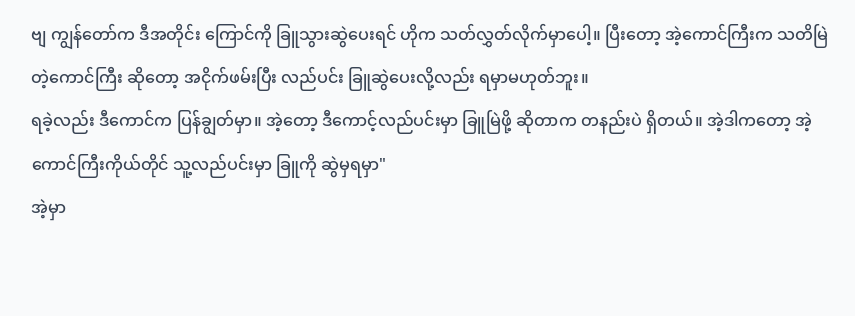ဗျ ကျွန်တော်က ဒီအတိုင်း ကြောင်ကို ခြူသွားဆွဲပေးရင် ဟိုက သတ်လွှတ်လိုက်မှာပေါ့။ ပြီးတော့ အဲ့ကောင်ကြီးက သတိမြဲတဲ့ကောင်ကြီး ဆိုတော့ အငိုက်ဖမ်းပြီး လည်ပင်း ခြူဆွဲပေးလို့လည်း ရမှာမဟုတ်ဘူး။
ရခဲ့လည်း ဒီကောင်က ပြန်ချွတ်မှာ။ အဲ့တော့ ဒီကောင့်လည်ပင်းမှာ ခြူမြဲဖို့ ဆိုတာက တနည်းပဲ ရှိတယ်။ အဲ့ဒါကတော့ အဲ့ကောင်ကြီးကိုယ်တိုင် သူ့လည်ပင်းမှာ ခြူကို ဆွဲမှရမှာ"
အဲ့မှာ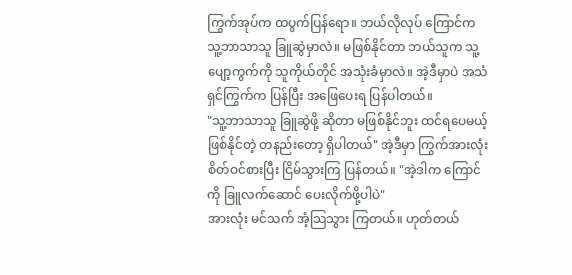ကြွက်အုပ်က ထပွက်ပြန်ရော။ ဘယ်လိုလုပ် ကြောင်က သူ့ဘာသာသူ ခြူဆွဲမှာလဲ။ မဖြစ်နိုင်တာ ဘယ်သူက သူ့ပျော့ကွက်ကို သူကိုယ်တိုင် အသုံးခံမှာလဲ။ အဲ့ဒီမှာပဲ အသံရှင်ကြွက်က ပြန်ပြီး အဖြေပေးရ ပြန်ပါတယ်။
"သူ့ဘာသာသူ ခြူဆွဲဖို့ ဆိုတာ မဖြစ်နိုင်ဘူး ထင်ရပေမယ့် ဖြစ်နိုင်တဲ့ တနည်းတော့ ရှိပါတယ်" အဲ့ဒီမှာ ကြွက်အားလုံး စိတ်ဝင်စားပြီး ငြိမ်သွားကြ ပြန်တယ်။ "အဲ့ဒါက ကြောင်ကို ခြူလက်ဆောင် ပေးလိုက်ဖို့ပါပဲ"
အားလုံး မင်သက် အံ့သြသွား ကြတယ်။ ဟုတ်တယ်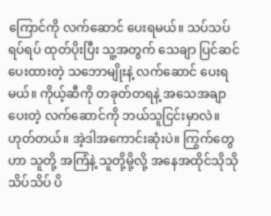ကြောင်ကို လက်ဆောင် ပေးရမယ်။ သပ်သပ်ရပ်ရပ် ထုတ်ပိုးပြီး သူ့အတွက် သေချာ ပြင်ဆင်ပေးထားတဲ့ သဘောမျိုးနဲ့ လက်ဆောင် ပေးရမယ်။ ကိုယ့်ဆီကို တခုတ်တရနဲ့ အသေအချာ ပေးတဲ့ လက်ဆောင်ကို ဘယ်သူငြင်းမှာလဲ။
ဟုတ်တယ်။ အဲ့ဒါအကောင်းဆုံးပဲ။ ကြွက်တွေဟာ သူတို့ အကြံနဲ့ သူတို့မို့လို့ အနေအထိုင်သိုသိုသိပ်သိပ် ပိ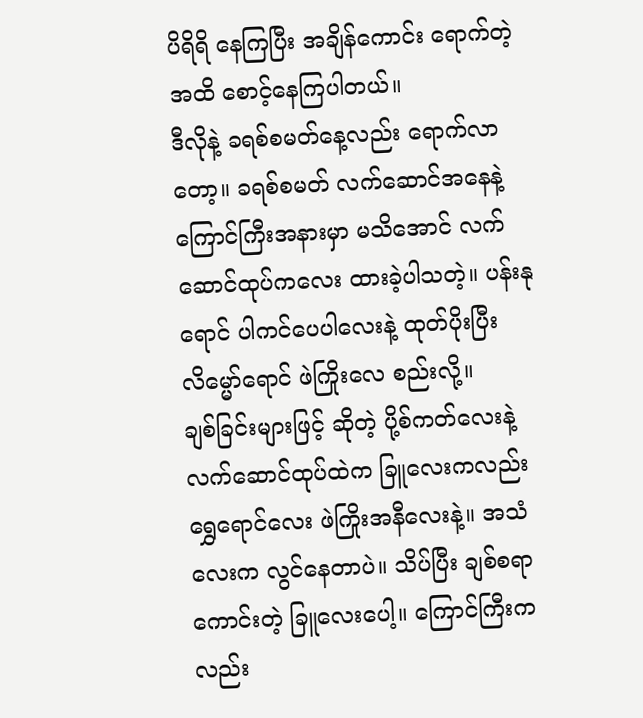ပိရိရိ နေကြပြီး အချိန်ကောင်း ရောက်တဲ့အထိ စောင့်နေကြပါတယ်။
ဒီလိုနဲ့ ခရစ်စမတ်နေ့လည်း ရောက်လာတော့။ ခရစ်စမတ် လက်ဆောင်အနေနဲ့ ကြောင်ကြီးအနားမှာ မသိအောင် လက်ဆောင်ထုပ်ကလေး ထားခဲ့ပါသတဲ့။ ပန်းနုရောင် ပါကင်ပေပါလေးနဲ့ ထုတ်ပိုးပြီး လိမ္မော်ရောင် ဖဲကြိုးလေ စည်းလို့။
ချစ်ခြင်းများဖြင့် ဆိုတဲ့ ပို့စ်ကတ်လေးနဲ့ လက်ဆောင်ထုပ်ထဲက ခြူလေးကလည်း ရွှေရောင်လေး ဖဲကြိုးအနီလေးနဲ့။ အသံလေးက လွင်နေတာပဲ။ သိပ်ပြီး ချစ်စရာကောင်းတဲ့ ခြူလေးပေါ့။ ကြောင်ကြီးကလည်း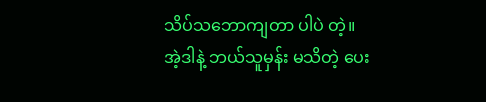သိပ်သဘောကျတာ ပါပဲ တဲ့။
အဲ့ဒါနဲ့ ဘယ်သူမှန်း မသိတဲ့ ပေး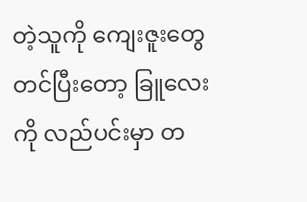တဲ့သူကို ကျေးဇူးတွေ တင်ပြီးတော့ ခြူလေးကို လည်ပင်းမှာ တ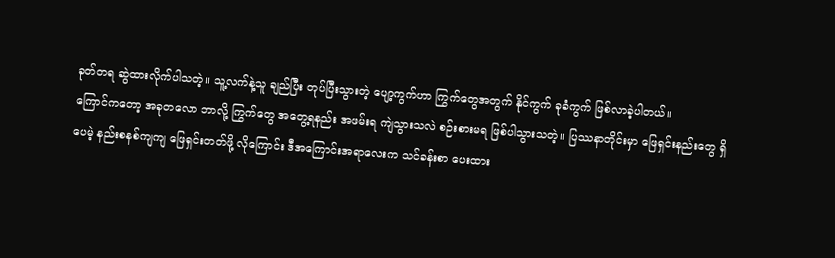ခုတ်တရ ဆွဲထားလိုက်ပါသတဲ့။ သူ့လက်နဲ့သူ ချည်ပြီး တုပ်ပြီးသွားတဲ့ ပျော့ကွက်ဟာ ကြွက်တွေအတွက် နိုင်ကွက် ခုခံကွက် ဖြစ်လာခဲ့ပါတယ်။
ကြောင်ကတော့ အခုတလော ဘာလို့ ကြွက်တွေ အတွေ့ရနည်း အဖမ်းရ ကျဲသွားသလဲ စဉ်းစားမရ ဖြစ်ပါသွားသတဲ့။ ပြဿနာတိုင်းမှာ ဖြေရှင်းနည်းတွေ ရှိပေမဲ့ နည်းစနစ်ကျကျ ဖြေရှင်းတတ်ဖို့ လိုကြောင်း ဒီအကြောင်းအရာလေးက သင်ခန်းစာ ပေးထား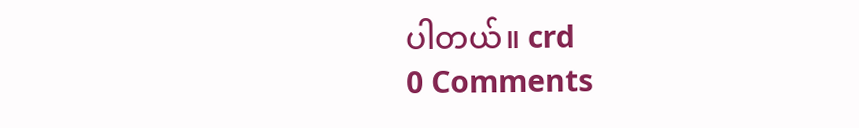ပါတယ်။ crd
0 Comments